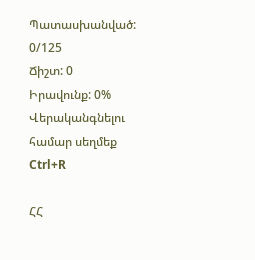Պատասխանված: 0/125
Ճիշտ: 0
Իրավունք: 0%
Վերականգնելու համար սեղմեք Ctrl+R

ՀՀ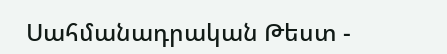Սահմանադրական Թեստ -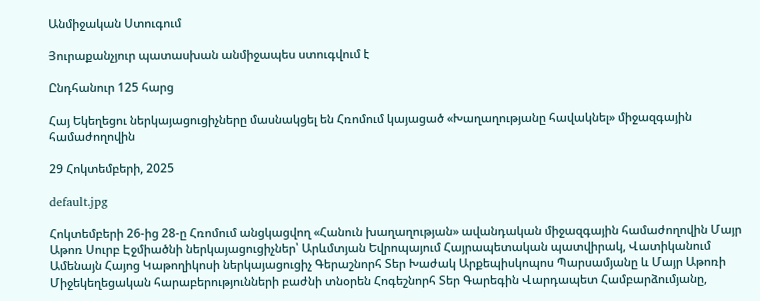Անմիջական Ստուգում

Յուրաքանչյուր պատասխան անմիջապես ստուգվում է

Ընդհանուր 125 հարց

Հայ Եկեղեցու ներկայացուցիչները մասնակցել են Հռոմում կայացած «Խաղաղությանը հավակնել» միջազգային համաժողովին

29 Հոկտեմբերի, 2025

default.jpg

Հոկտեմբերի 26-ից 28-ը Հռոմում անցկացվող «Հանուն խաղաղության» ավանդական միջազգային համաժողովին Մայր Աթոռ Սուրբ Էջմիածնի ներկայացուցիչներ՝ Արևմտյան Եվրոպայում Հայրապետական պատվիրակ, Վատիկանում Ամենայն Հայոց Կաթողիկոսի ներկայացուցիչ Գերաշնորհ Տեր Խաժակ Արքեպիսկոպոս Պարսամյանը և Մայր Աթոռի Միջեկեղեցական հարաբերությունների բաժնի տնօրեն Հոգեշնորհ Տեր Գարեգին Վարդապետ Համբարձումյանը,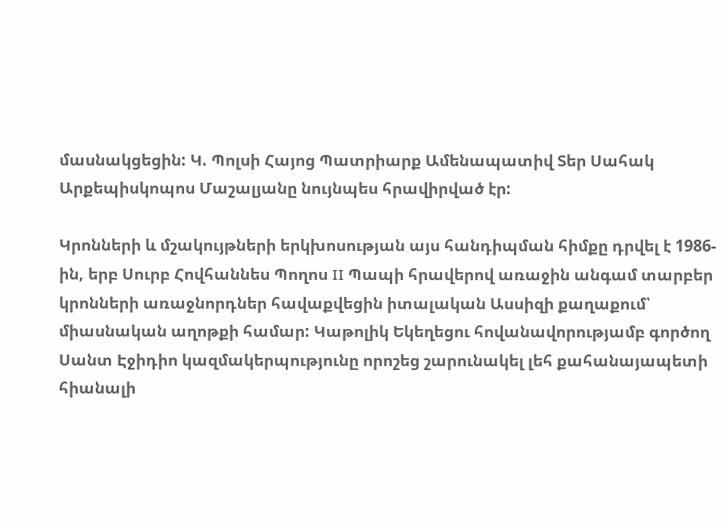մասնակցեցին: Կ. Պոլսի Հայոց Պատրիարք Ամենապատիվ Տեր Սահակ Արքեպիսկոպոս Մաշալյանը նույնպես հրավիրված էր:

Կրոնների և մշակույթների երկխոսության այս հանդիպման հիմքը դրվել է 1986-ին, երբ Սուրբ Հովհաննես Պողոս II Պապի հրավերով առաջին անգամ տարբեր կրոնների առաջնորդներ հավաքվեցին իտալական Ասսիզի քաղաքում՝ միասնական աղոթքի համար: Կաթոլիկ Եկեղեցու հովանավորությամբ գործող Սանտ Էջիդիո կազմակերպությունը որոշեց շարունակել լեհ քահանայապետի հիանալի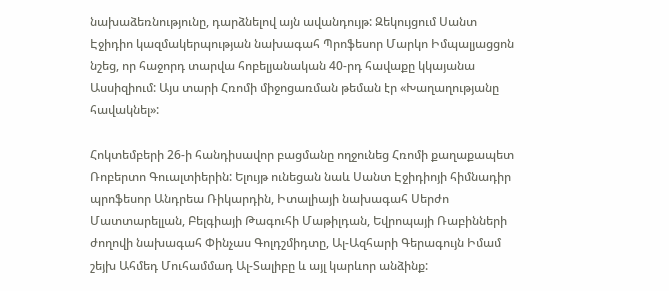նախաձեռնությունը, դարձնելով այն ավանդույթ: Զեկույցում Սանտ Էջիդիո կազմակերպության նախագահ Պրոֆեսոր Մարկո Իմպալյացցոն նշեց, որ հաջորդ տարվա հոբելյանական 40-րդ հավաքը կկայանա Ասսիզիում: Այս տարի Հռոմի միջոցառման թեման էր «Խաղաղությանը հավակնել»:

Հոկտեմբերի 26-ի հանդիսավոր բացմանը ողջունեց Հռոմի քաղաքապետ Ռոբերտո Գուալտիերին: Ելույթ ունեցան նաև Սանտ Էջիդիոյի հիմնադիր պրոֆեսոր Անդրեա Ռիկարդին, Իտալիայի նախագահ Սերժո Մատտարելլան, Բելգիայի Թագուհի Մաթիլդան, Եվրոպայի Ռաբինների ժողովի նախագահ Փինչաս Գոլդշմիդտը, Ալ-Ազհարի Գերագույն Իմամ շեյխ Ահմեդ Մուհամմադ Ալ-Տալիբը և այլ կարևոր անձինք: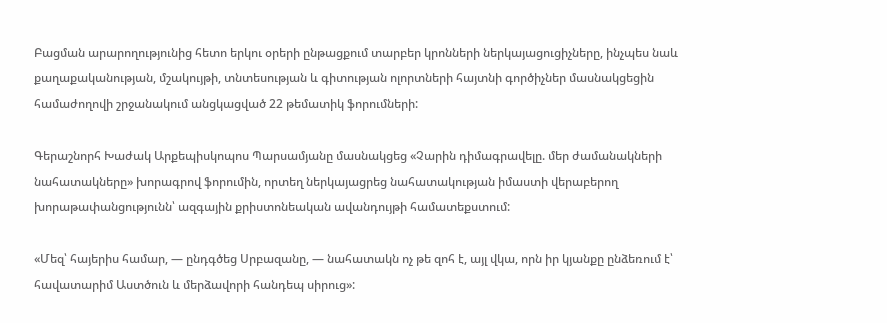Բացման արարողությունից հետո երկու օրերի ընթացքում տարբեր կրոնների ներկայացուցիչները, ինչպես նաև քաղաքականության, մշակույթի, տնտեսության և գիտության ոլորտների հայտնի գործիչներ մասնակցեցին համաժողովի շրջանակում անցկացված 22 թեմատիկ ֆորումների:

Գերաշնորհ Խաժակ Արքեպիսկոպոս Պարսամյանը մասնակցեց «Չարին դիմագրավելը. մեր ժամանակների նահատակները» խորագրով ֆորումին, որտեղ ներկայացրեց նահատակության իմաստի վերաբերող խորաթափանցությունն՝ ազգային քրիստոնեական ավանդույթի համատեքստում:

«Մեզ՝ հայերիս համար, — ընդգծեց Սրբազանը, — նահատակն ոչ թե զոհ է, այլ վկա, որն իր կյանքը ընձեռում է՝ հավատարիմ Աստծուն և մերձավորի հանդեպ սիրուց»: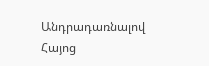Անդրադառնալով Հայոց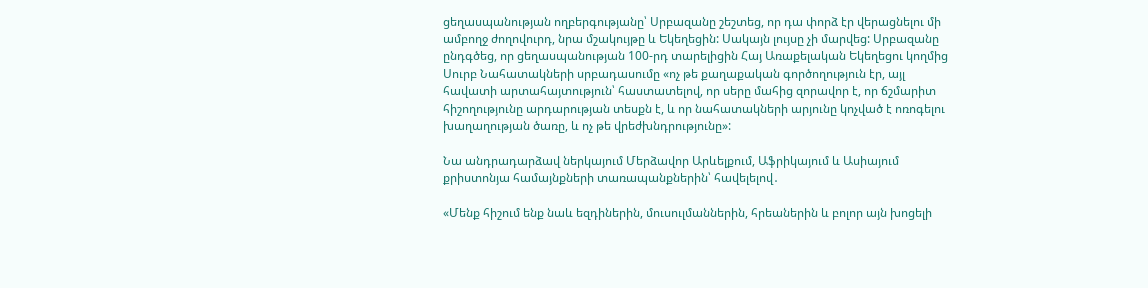ցեղասպանության ողբերգությանը՝ Սրբազանը շեշտեց, որ դա փորձ էր վերացնելու մի ամբողջ ժողովուրդ, նրա մշակույթը և Եկեղեցին: Սակայն լույսը չի մարվեց: Սրբազանը ընդգծեց, որ ցեղասպանության 100-րդ տարելիցին Հայ Առաքելական Եկեղեցու կողմից Սուրբ Նահատակների սրբադասումը «ոչ թե քաղաքական գործողություն էր, այլ հավատի արտահայտություն՝ հաստատելով, որ սերը մահից զորավոր է, որ ճշմարիտ հիշողությունը արդարության տեսքն է, և որ նահատակների արյունը կոչված է ոռոգելու խաղաղության ծառը, և ոչ թե վրեժխնդրությունը»:

Նա անդրադարձավ ներկայում Մերձավոր Արևելքում, Աֆրիկայում և Ասիայում քրիստոնյա համայնքների տառապանքներին՝ հավելելով․

«Մենք հիշում ենք նաև եզդիներին, մուսուլմաններին, հրեաներին և բոլոր այն խոցելի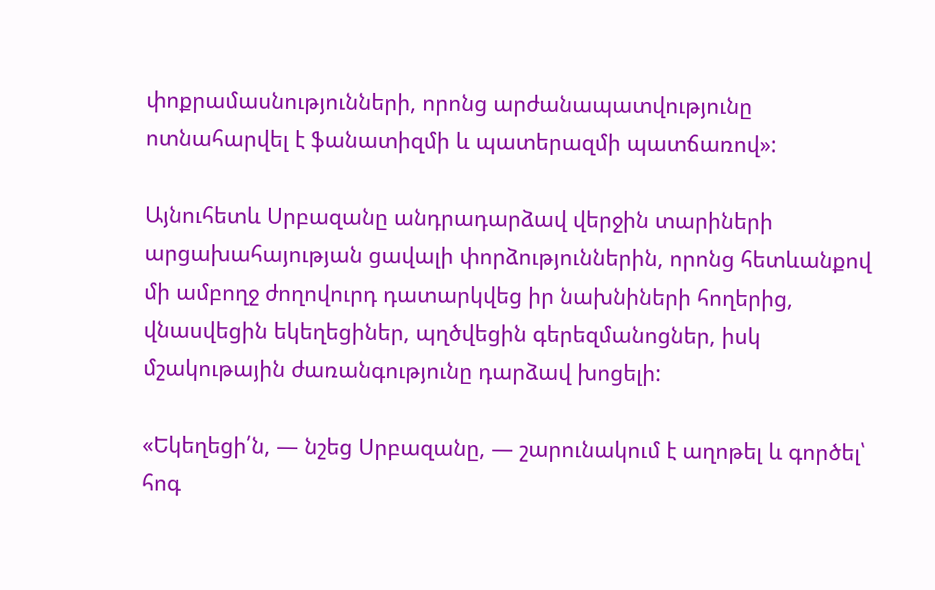փոքրամասնությունների, որոնց արժանապատվությունը ոտնահարվել է ֆանատիզմի և պատերազմի պատճառով»:

Այնուհետև Սրբազանը անդրադարձավ վերջին տարիների արցախահայության ցավալի փորձություններին, որոնց հետևանքով մի ամբողջ ժողովուրդ դատարկվեց իր նախնիների հողերից, վնասվեցին եկեղեցիներ, պղծվեցին գերեզմանոցներ, իսկ մշակութային ժառանգությունը դարձավ խոցելի:

«Եկեղեցի՛ն, — նշեց Սրբազանը, — շարունակում է աղոթել և գործել՝ հոգ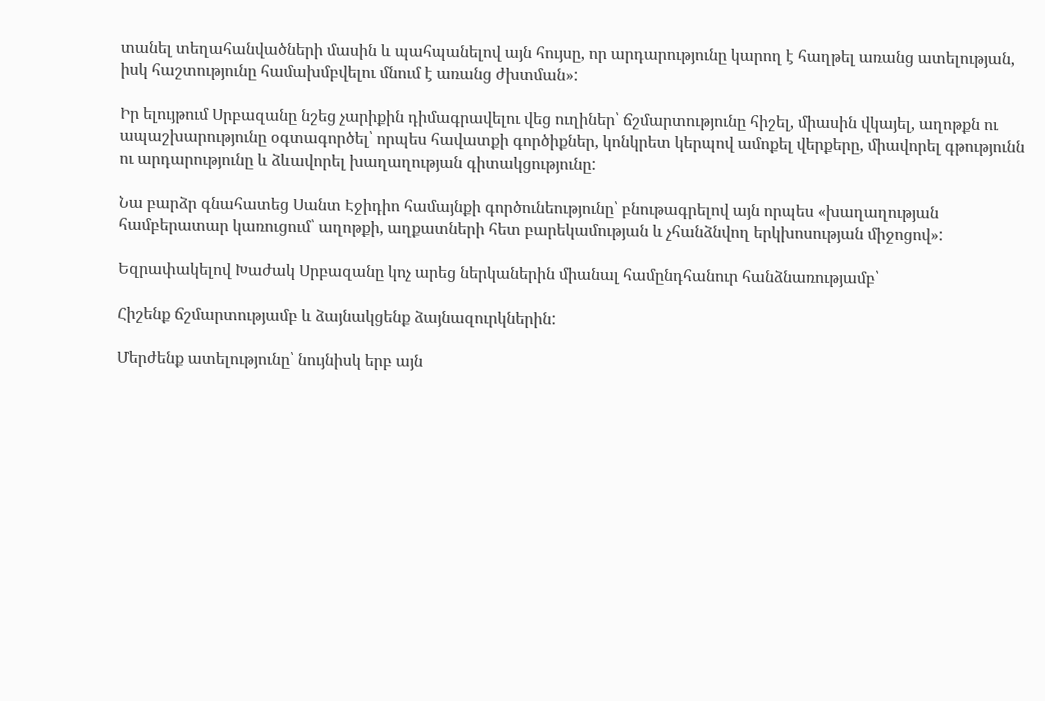տանել տեղահանվածների մասին և պահպանելով այն հույսը, որ արդարությունը կարող է հաղթել առանց ատելության, իսկ հաշտությունը համախմբվելու մնում է առանց ժխտման»:

Իր ելույթում Սրբազանը նշեց չարիքին դիմագրավելու վեց ուղիներ՝ ճշմարտությունը հիշել, միասին վկայել, աղոթքն ու ապաշխարությունը օգտագործել՝ որպես հավատքի գործիքներ, կոնկրետ կերպով ամոքել վերքերը, միավորել գթությունն ու արդարությունը և ձևավորել խաղաղության գիտակցությունը:

Նա բարձր գնահատեց Սանտ Էջիդիո համայնքի գործունեությունը՝ բնութագրելով այն որպես «խաղաղության համբերատար կառուցում՝ աղոթքի, աղքատների հետ բարեկամության և չհանձնվող երկխոսության միջոցով»:

Եզրափակելով Խաժակ Սրբազանը կոչ արեց ներկաներին միանալ համընդհանուր հանձնառությամբ՝

Հիշենք ճշմարտությամբ և ձայնակցենք ձայնազուրկներին:

Մերժենք ատելությունը՝ նույնիսկ երբ այն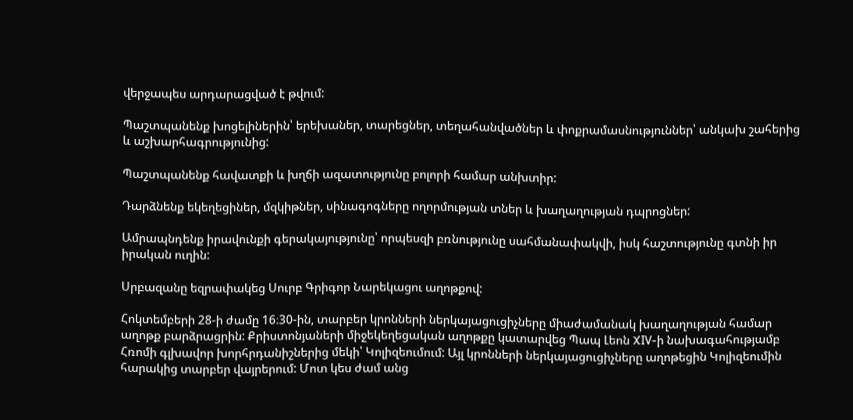վերջապես արդարացված է թվում:

Պաշտպանենք խոցելիներին՝ երեխաներ, տարեցներ, տեղահանվածներ և փոքրամասնություններ՝ անկախ շահերից և աշխարհագրությունից:

Պաշտպանենք հավատքի և խղճի ազատությունը բոլորի համար անխտիր:

Դարձնենք եկեղեցիներ, մզկիթներ, սինագոգները ողորմության տներ և խաղաղության դպրոցներ:

Ամրապնդենք իրավունքի գերակայությունը՝ որպեսզի բռնությունը սահմանափակվի, իսկ հաշտությունը գտնի իր իրական ուղին:

Սրբազանը եզրափակեց Սուրբ Գրիգոր Նարեկացու աղոթքով:

Հոկտեմբերի 28-ի ժամը 16։30-ին, տարբեր կրոնների ներկայացուցիչները միաժամանակ խաղաղության համար աղոթք բարձրացրին: Քրիստոնյաների միջեկեղեցական աղոթքը կատարվեց Պապ Լեոն XIV-ի նախագահությամբ Հռոմի գլխավոր խորհրդանիշներից մեկի՝ Կոլիզեումում: Այլ կրոնների ներկայացուցիչները աղոթեցին Կոլիզեումին հարակից տարբեր վայրերում: Մոտ կես ժամ անց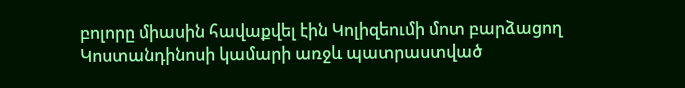բոլորը միասին հավաքվել էին Կոլիզեումի մոտ բարձացող Կոստանդինոսի կամարի առջև պատրաստված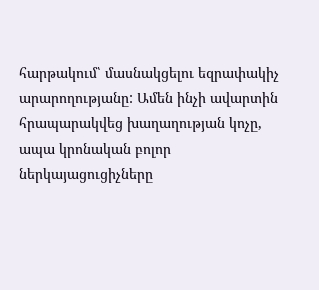հարթակում՝ մասնակցելու եզրափակիչ արարողությանը: Ամեն ինչի ավարտին հրապարակվեց խաղաղության կոչը, ապա կրոնական բոլոր ներկայացուցիչները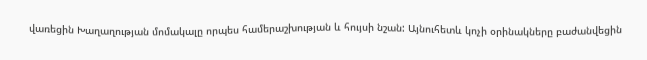վառեցին Խաղաղության մոմակալը որպես համերաշխության և հույսի նշան: Այնուհետև կոչի օրինակները բաժանվեցին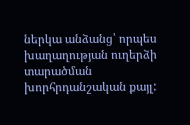ներկա անձանց՝ որպես խաղաղության ուղերձի տարածման խորհրդանշական քայլ: